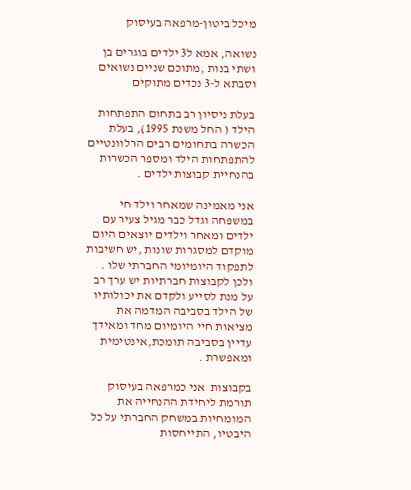מיכל ביטון-מרפאה בעיסוק

נשואה, אמא ל3 ילדים בוגרים בן ושתי בנות ,מתוכם שניים נשואים וסבתא ל-3 נכדים מתוקים

בעלת ניסיון רב בתחום התפתחות הילד ( החל משנת 1995), בעלת  הכשרה בתחומים רבים הרלוונטיים להתפתחות הילד ומספר הכשרות בהנחיית קבוצות ילדים .

אני מאמינה שמאחר וילד חי במשפחה וגדל כבר מגיל צעיר עם ילדים ומאחר וילדים יוצאים היום מוקדם למסגרות שונות ,יש חשיבות לתפקוד היומיומי החברתי שלו . ולכן לקבוצות חברתיות יש ערך רב על מנת לסייע ולקדם את יכולותיו של הילד בסביבה המדמה את מציאות חיי היומיום מחד ומאידך עדיין בסביבה תומכת,אינטימית ומאפשרת .

בקבוצות  אני כמרפאה בעיסוק תורמת ליחידת ההנחייה את המומחיות במשחק החברתי על כל היבטיו, התייחסות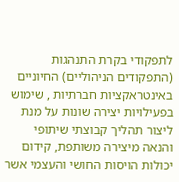לתפקודי בקרת התנהגות (התפקודים הניהוליים) החיוניים באינטראקציות חברתיות , שימוש בפעילויות יצירה שונות על מנת ליצור תהליך קבוצתי שיתופי  והנאה מיצירה משותפת, קידום יכולות הויסות החושי והעצמי אשר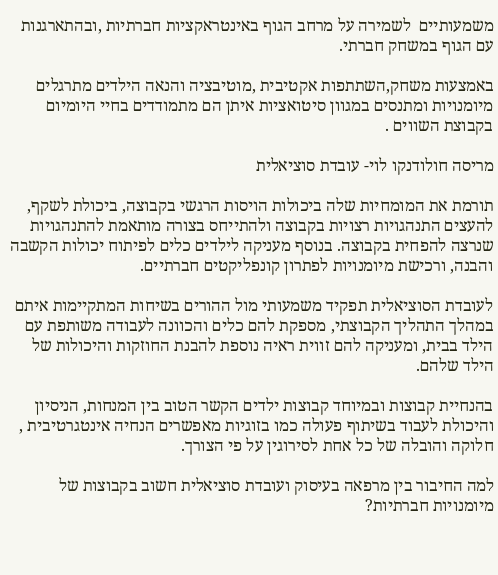משמעותיים  לשמירה על מרחב הגוף באינטראקציות חברתיות ,ובהתארגנות עם הגוף במשחק חברתי.

באמצעות משחק,השתתפות אקטיבית ,מוטיבציה והנאה הילדים מתרגלים מיומנויות ומתנסים במגוון סיטואציות איתן הם מתמודדים בחיי היומיום בקבוצת השווים .

מריסה חולודנקו לוי- עובדת סוציאלית

תורמת את המומחיות שלה ביכולות הויסות הרגשי בקבוצה, ביכולת לשקף, להעצים התנהגויות רצויות בקבוצה ולהתייחס בצורה מותאמת להתנהגויות שנרצה להפחית בקבוצה. בנוסף מעניקה לילדים כלים לפיתוח יכולות הקשבה והבנה, ורכישת מיומנויות לפתרון קונפליקטים חברתיים.

לעובדת הסוציאלית תפקיד משמעותי מול ההורים בשיחות המתקיימות איתם במהלך התהליך הקבוצתי, מספקת להם כלים והכוונה לעבודה משותפת עם הילד בבית, ומעניקה להם זווית ראיה נוספת להבנת החוזקות והיכולות של הילד שלהם.

בהנחיית קבוצות ובמיוחד קבוצות ילדים הקשר הטוב בין המנחות, הניסיון והיכולת לעבוד בשיתוף פעולה כמו בזוגיות מאפשרים הנחיה אינטגרטיבית , חלוקה והובלה של כל אחת לסירוגין על פי הצורך.

למה החיבור בין מרפאה בעיסוק ועובדת סוציאלית חשוב בקבוצות של מיומנויות חברתיות?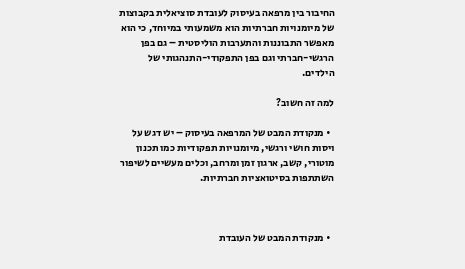החיבור בין מרפאה בעיסוק לעובדת סוציאלית בקבוצות של מיומנויות חברתיות הוא משמעותי במיוחד, כי הוא מאפשר התבוננות והתערבות הוליסטית – גם בפן הרגשי-חברתי וגם בפן התפקודי-התנהגותי של הילדים.

למה זה חשוב?

  • מנקודת המבט של המרפאה בעיסוק – יש דגש על ויסות חושי ורגשי, מיומנויות תפקודיות כמו תכנון מוטורי, קשב, ארגון זמן ומרחב, וכלים מעשיים לשיפור השתתפות בסיטואציות חברתיות.



  • מנקודת המבט של העובדת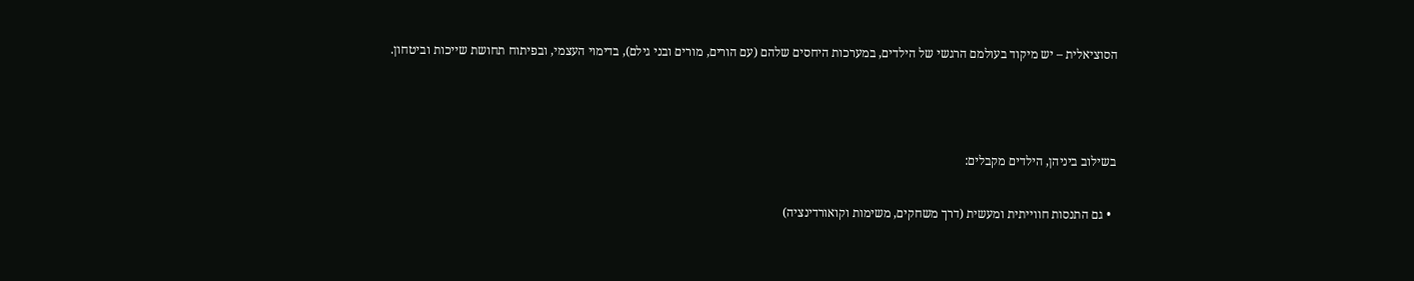הסוציאלית – יש מיקוד בעולמם הרגשי של הילדים, במערכות היחסים שלהם (עם הורים, מורים ובני גילם), בדימוי העצמי, ובפיתוח תחושת שייכות וביטחון.



בשילוב ביניהן, הילדים מקבלים:

  • גם התנסות חווייתית ומעשית (דרך משחקים, משימות וקואורדינציה)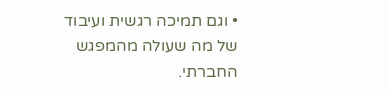• וגם תמיכה רגשית ועיבוד של מה שעולה מהמפגש החברתי.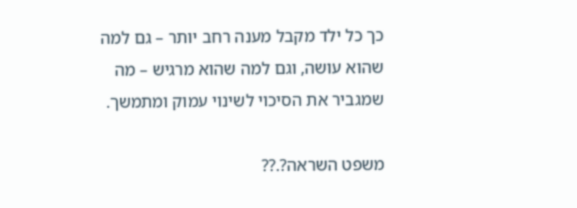כך כל ילד מקבל מענה רחב יותר – גם למה שהוא עושה, וגם למה שהוא מרגיש – מה שמגביר את הסיכוי לשינוי עמוק ומתמשך.

משפט השראה?.??